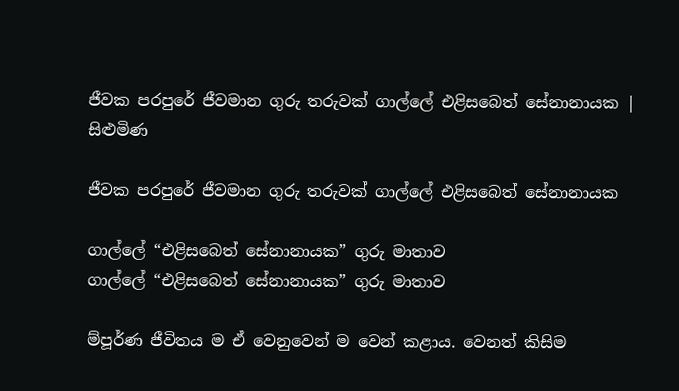ජීවක පරපුරේ ජීවමාන ගුරු තරුවක් ගාල්ලේ එළිසබෙත් සේනානායක | සිළුමිණ

ජීවක පරපුරේ ජීවමාන ගුරු තරුවක් ගාල්ලේ එළිසබෙත් සේනානායක

ගාල්ලේ “එළිසබෙත් සේනානායක” ගුරු මාතාව
ගාල්ලේ “එළිසබෙත් සේනානායක” ගුරු මාතාව

ම්පූර්ණ ජීවිතය ම ඒ වෙනුවෙන් ම වෙන් කළාය. වෙනත් කිසිම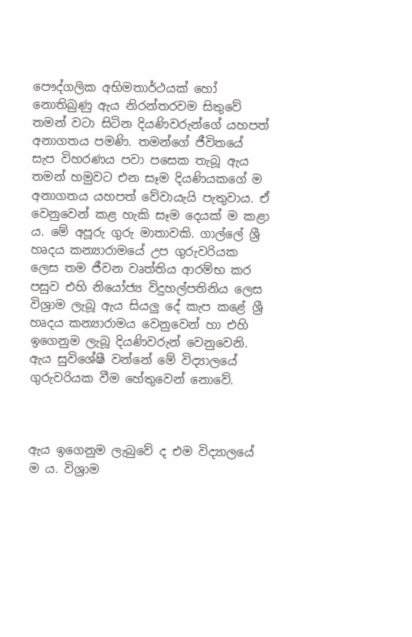පෞද්ගලික අභිමතාර්ථයක් හෝ නොතිබුණු ඇය නිරන්තරවම සිතුවේ තමන් වටා සිටින දියණිවරුන්ගේ යහපත් අනාගතය පමණි. තමන්ගේ ජීවිතයේ සැප විහරණය පවා පසෙක තැබූ ඇය තමන් හමුවට එන සෑම දියණියකගේ ම අනාගතය යහපත් වේවායැයි පැතුවාය. ඒ වෙනුවෙන් කළ හැකි සෑම දෙයක් ම කළා ය. මේ අපූරු ගුරු මාතාවකි. ගාල්ලේ ශ්‍රී හෘදය කන්‍යාරාමයේ උප ගුරුවරියක ලෙස තම ජීවන වෘත්තිය ආරම්භ කර පසුව එහි නියෝජ්‍ය විදුහල්පතිනිය ලෙස විශ්‍රාම ලැබූ ඇය සියලු දේ කැප කළේ ශ්‍රී හෘදය කන්‍යාරාමය වෙනුවෙන් හා එ‍හි ඉගෙනුම ලැබූ දියණිවරුන් වෙනුවෙනි. ඇය සුවිශේෂී වන්නේ මේ විද්‍යාලයේ ගුරුවරියක වීම හේතුවෙන් නොවේ.



ඇය ඉගෙනුම ලැබුවේ ද එම විද්‍යාලයේ ම ය. විශ්‍රාම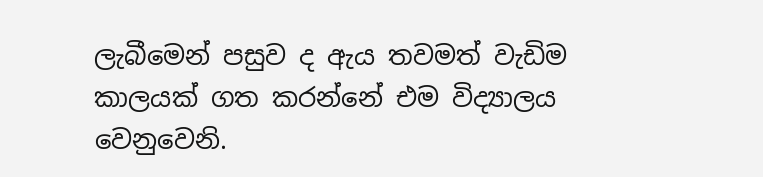ලැබීමෙන් පසුව ද ඇය තවමත් වැඩිම කාලයක් ගත කරන්නේ එම විද්‍යාලය වෙනුවෙනි.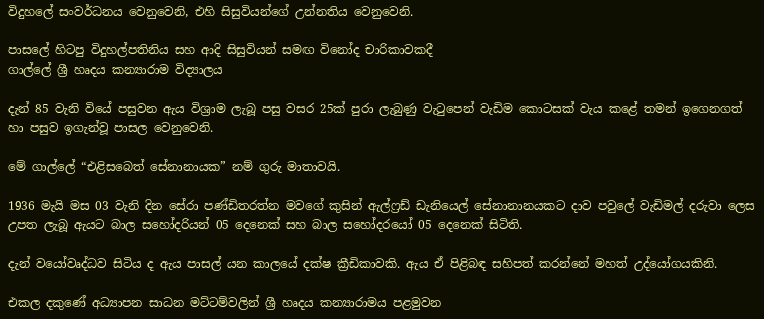විදුහලේ සංවර්ධනය වෙනුවෙනි, එහි සිසුවියන්ගේ උන්නතිය වෙනුවෙනි.

පාසලේ හිටපු විදුහල්පතිනිය සහ ආදි සිසුවියන් සමඟ විනෝද චාරිකාවකදී
ගාල්ලේ ශ්‍රී හෘදය කන්‍යාරාම විද්‍යාලය

දැන් 85 වැනි වියේ පසුවන ඇය විශ්‍රාම ලැබූ පසු වසර 25ක් පුරා ලැබුණු වැටුපෙන් වැඩිම කොටසක් වැය කළේ තමන් ඉගෙනගත් හා පසුව ඉගැන්වූ පාසල වෙනුවෙනි.

මේ ගාල්ලේ “එළිසබෙත් සේනානායක” නම් ගුරු මාතාවයි.

1936 මැයි මස 03 වැනි දින සේරා පණ්ඩිතරත්න මවගේ කුසින් ඇල්ෆ්‍රඩ් ඩැනියෙල් සේනානානයකට දාව පවුලේ වැඩිමල් දරුවා ලෙස උපත ලැබූ ඇයට බාල සහෝදරියන් 05 දෙනෙක් සහ බාල සහෝදරයෝ 05 දෙනෙක් සිටිති.

දැන් වයෝවෘද්ධව සිටිය ද ඇය පාසල් යන කාලයේ දක්ෂ ක්‍රීඩිකාවකි. ඇය ඒ පිළිබඳ සහිපත් කරන්නේ මහත් උද්යෝගයකිනි.

එකල දකුණේ අධ්‍යාපන සාධන මට්ටම්වලින් ශ්‍රී හෘදය කන්‍යාරාමය පළමුවන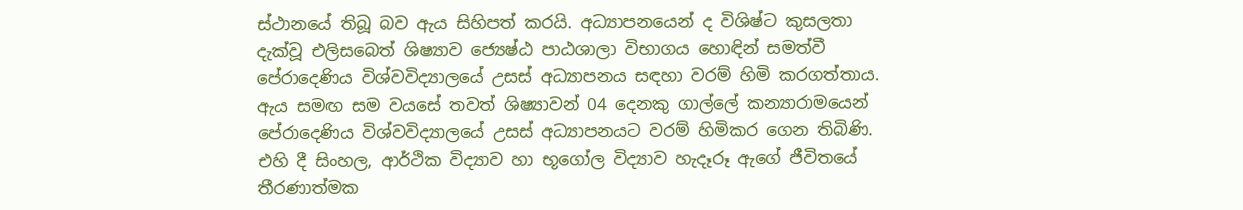ස්ථානයේ තිබූ බව ඇය සිහිපත් කරයි. අධ්‍යාපනයෙන් ද විශිෂ්ට කුසලතා දැක්වූ එලිසබෙත් ශිෂ්‍යාව ජ්‍යෙෂ්ඨ පාඨශාලා විභාගය හොඳින් සමත්වී පේරාදෙණිය විශ්වවිද්‍යාලයේ උසස් අධ්‍යාපනය සඳහා වරම් හිමි කරගත්තාය. ඇය සමඟ සම වයසේ තවත් ශිෂ්‍යාවන් 04 දෙනකු ගාල්ලේ කන්‍යාරාමයෙන් පේරාදෙණිය විශ්වවිද්‍යාලයේ උසස් අධ්‍යාපනයට වරම් හිමිකර ගෙන තිබිණි. එහි දී සිංහල, ආර්ථික විද්‍යාව හා භූගෝල විද්‍යාව හැදෑරූ ඇගේ ජීවිතයේ තීරණාත්මක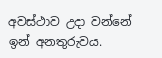අවස්ථාව උදා වන්නේ ඉන් අනතුරුවය.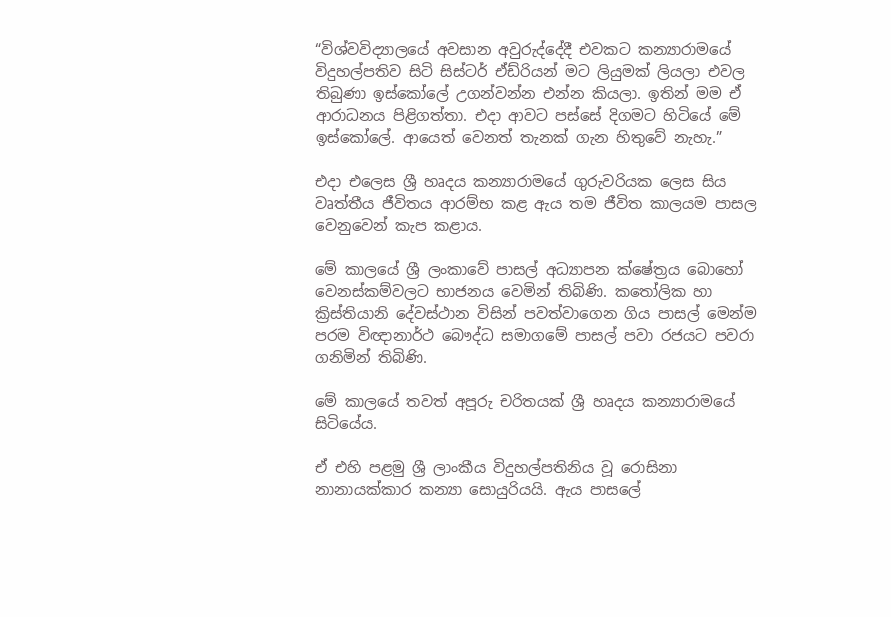“විශ්වවිද්‍යාලයේ අවසාන අවුරුද්දේදී එවකට කන්‍යාරාමයේ විදුහල්පතිව සිටි සිස්ටර් ඒඩ්රියන් මට ලියුමක් ලියලා එවල තිබුණා ඉස්කෝලේ උගන්වන්න එන්න කියලා. ඉතින් මම ඒ ආරාධනය පිළිගත්තා. එදා ආවට පස්සේ දිගමට හිටියේ මේ ඉස්කෝලේ. ආයෙත් වෙනත් තැනක් ගැන හිතුවේ නැහැ.”

එදා එලෙස ශ්‍රී හෘදය කන්‍යාරාමයේ ගුරුවරියක ලෙස සිය වෘත්තීය ජීවිතය ආරම්භ කළ ඇය තම ජීවිත කාලයම පාසල වෙනුවෙන් කැප කළාය.

මේ කාලයේ ශ්‍රී ලංකාවේ පාසල් අධ්‍යාපන ක්ෂේත්‍රය බොහෝ වෙනස්කම්වලට භාජනය වෙමින් තිබිණි. කතෝලික හා ක්‍රිස්තියානි දේවස්ථාන විසින් පවත්වාගෙන ගිය පාසල් මෙන්ම පරම විඥානාර්ථ බෞද්ධ සමාගමේ පාසල් පවා රජයට පවරා ගනිමින් තිබිණි.

මේ කාලයේ තවත් අපූරු චරිතයක් ශ්‍රී හෘදය කන්‍යාරාමයේ සිටියේය.

ඒ එහි පළමු ශ්‍රී ලාංකීය විදුහල්පතිනිය වූ රොසිනා නානායක්කාර කන්‍යා සොයුරියයි. ඇය පාසලේ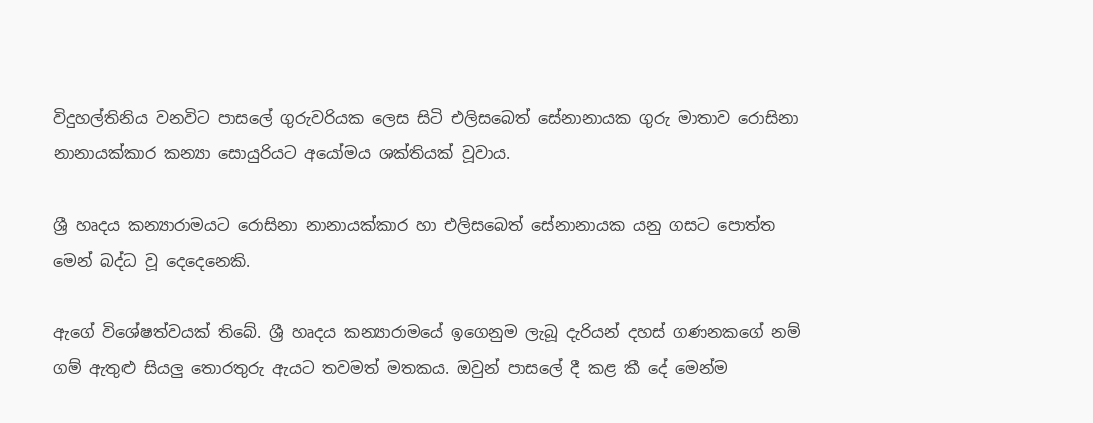විදුහල්තිනිය වනවිට පාසලේ ගුරුවරියක ලෙස සිටි එලිසබෙත් සේනානායක ගුරු මාතාව රොසිනා නානායක්කාර කන්‍යා සොයුරියට අයෝමය ශක්තියක් වූවාය.

ශ්‍රී හෘදය කන්‍යාරාමයට රොසිනා නානායක්කාර හා එලිසබෙත් සේනානායක යනු ගසට පොත්ත මෙන් බද්ධ වූ දෙදෙනෙකි.

ඇගේ විශේෂත්වයක් තිබේ. ශ්‍රී හෘදය කන්‍යාරාමයේ ඉගෙනුම ලැබූ දැරියන් දහස් ගණනකගේ නම් ගම් ඇතුළු සියලු තොරතුරු ඇයට තවමත් මතකය. ඔවුන් පාසලේ දී කළ කී දේ මෙන්ම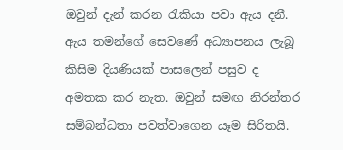ඔවුන් දැන් කරන රැකියා පවා ඇය දනී. ඇය තමන්ගේ සෙවණේ අධ්‍යාපනය ලැබූ කිසිම දියණියක් පාසලෙන් පසුව ද අමතක කර නැත. ඔවුන් සමඟ නිරන්තර සම්බන්ධතා පවත්වාගෙන යෑම සිරිතයි.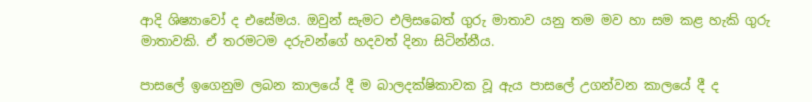ආදි ශිෂ්‍යාවෝ ද එසේමය. ඔවුන් සැමට එලිසබෙත් ගුරු මාතාව යනු තම මව හා සම කළ හැකි ගුරු මාතාවකි. ඒ තරමටම දරුවන්ගේ හදවත් දිනා සිටින්නීය.

පාසලේ ඉගෙනුම ලබන කාලයේ දී ම බාලදක්ෂිකාවක වූ ඇය පාසලේ උගන්වන කාලයේ දී ද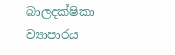බාලදක්ෂිකා ව්‍යාපාරය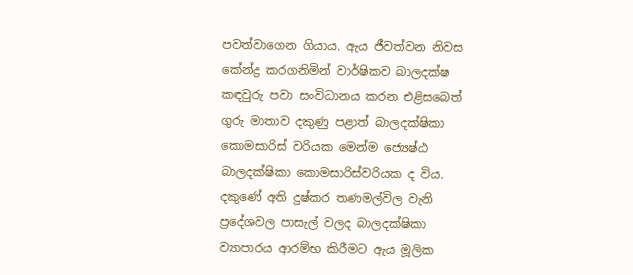පවත්වාගෙන ගියාය. ඇය ජීවත්වන නිවස කේන්ද්‍ර කරගනිමින් වාර්ෂිකව බාලදක්ෂ කඳවුරු පවා සංවිධානය කරන එළිසබෙත් ගුරු මාතාව දකුණු පළාත් බාලදක්ෂිකා කොමසාරිස් වරියක මෙන්ම ජ්‍යෙෂ්ඨ බාලදක්ෂිකා කොමසාරිස්වරියක ද විය. දකුණේ අති දුෂ්කර තණමල්විල වැනි ප්‍රදේශවල පාසැල් වලද බාලදක්ෂිකා ව්‍යාපාරය ආරම්භ කිරීමට ඇය මූලික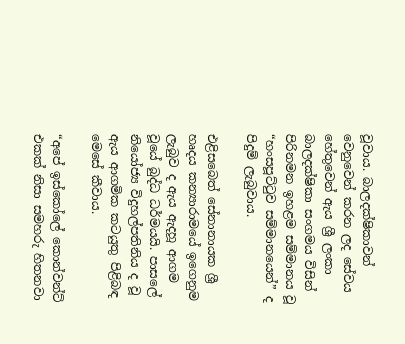වූවාය. බාලදක්ෂිකාවන් වෙනුවෙන් කරන ලද සේවය හේතුවෙන් ඇය ශ්‍රී ලංකා බාලදක්ෂිකා සංගමය විසින් පිරිනමන ඉහළම සම්මානය වූ “හංසපූට්ටුව සම්මානයෙන්” ද පිදුම් ලැබුවාය.

එළිසබෙත් සේනානායක ශ්‍රී හෘදය කන්‍යාර‍ාමයේ ඉගෙනුම ලැබුව ද ඇය ඇදහූ ආගම වූයේ බුද්ධ ධර්මයයි. පාසලේ නියෝජ්‍ය විදුහල්පතිනිය ද වූ ඇය ආගමික කටයුතු පිළිබඳ මෙසේ කීවාය.

“අපේ ඉස්කෝලේ කොන්වන්ට් එකක් නිසා සමහරු හිතනවා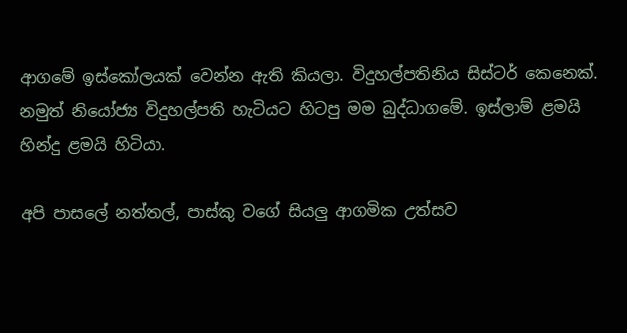ආගමේ ඉස්කෝලයක් වෙන්න ඇති කියලා. විදුහල්පතිනිය සිස්ටර් කෙනෙක්. නමුත් නියෝජ්‍ය විදුහල්පති හැටියට හිටපු මම බුද්ධාගමේ. ඉස්ලාම් ළමයි හින්දු ළමයි හිටියා.

අපි පාසලේ නත්තල්, පාස්කු වගේ සියලු ආගමික උත්සව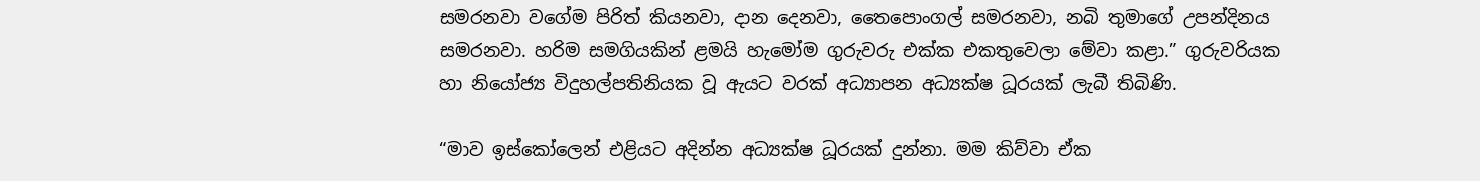සමරනවා වගේම පිරිත් කියනවා, දාන දෙනවා, තෛපොංගල් සමරනවා, නබි තුමාගේ උපන්දිනය සමරනවා. හරිම සමගියකින් ළමයි හැමෝම ගුරුවරු එක්ක එකතුවෙලා මේවා කළා.” ගුරුවරියක හා නියෝජ්‍ය විදුහල්පතිනියක වූ ඇයට වරක් අධ්‍යාපන අධ්‍යක්ෂ ධූරයක් ලැබී තිබිණි.

“මාව ඉස්කෝලෙන් එළියට අදින්න අධ්‍යක්ෂ ධූරයක් දුන්නා. මම කිව්වා ඒක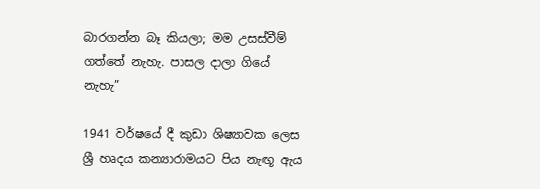බාරගන්න බෑ කියලා; මම උසස්වීම් ගත්තේ නැහැ. පාසල දාලා ගියේ නැහැ”

1941 වර්ෂ‍යේ දී කුඩා ශිෂ්‍යාවක ලෙස ශ්‍රී හෘදය කන්‍යාරාමයට පිය නැඟූ ඇය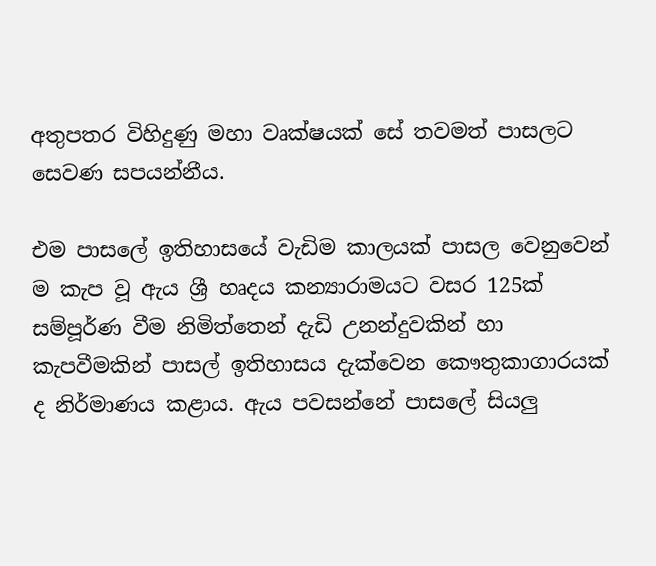අතුපතර විහිදුණු මහා වෘක්ෂයක් සේ තවමත් පාසලට සෙවණ සපයන්නීය.

එම පාසලේ ඉතිහාසයේ වැඩිම කාලයක් පාසල වෙනුවෙන් ම කැප වූ ඇය ශ්‍රී හෘදය කන්‍යාරාමයට වසර 125ක් සම්පූර්ණ වීම නිමිත්තෙන් දැඩි උනන්දුවකින් හා කැපවීමකින් පාසල් ඉතිහාසය දැක්වෙන කෞතුකාගාරයක් ද නිර්මාණය කළාය. ඇය පවසන්නේ පාසලේ සියලු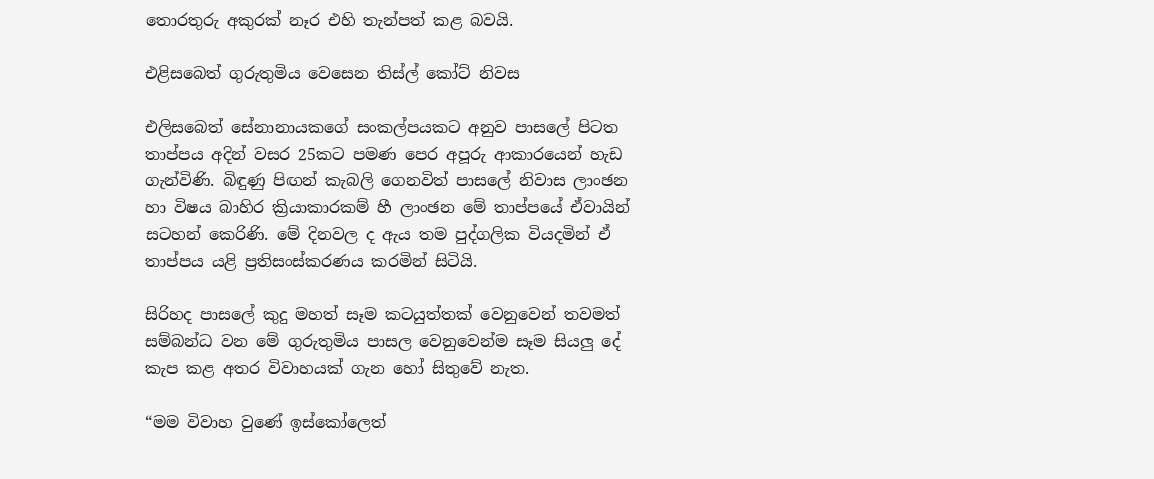තොරතුරු අකුරක් නෑර එහි තැන්පත් කළ බවයි.

එළිසබෙත් ගුරුතුමිය වෙසෙන තිස්ල් කෝට් නිවස

එලිසබෙත් සේනානායකගේ සංකල්පයකට අනුව පාසලේ පිටත තාප්පය අදින් වසර 25කට පමණ පෙර අපූරු ආකාරයෙන් හැඩ ගැන්විණි. බිඳුණු පිඟන් කැබලි ගෙනවිත් පාසලේ නිවාස ලාංඡන හා විෂය බාහිර ක්‍රියාකාරකම් හී ලාංඡන මේ තාප්පයේ ඒවායින් සටහන් කෙරිණි. මේ දිනවල ද ඇය තම පුද්ගලික වියදමින් ඒ තාප්පය යළි ප්‍රතිසංස්කරණය කරමින් සිටියි.

සිරිහද පාසලේ කුදු මහත් සෑම කටයුත්තක් වෙනුවෙන් තවමත් සම්බන්ධ වන මේ ගුරුතුමිය පාසල වෙනුවෙන්ම සෑම සියලු දේ කැප කළ අතර විවාහයක් ගැන හෝ සිතුවේ නැත.

“මම විවාහ වුණේ ඉස්කෝලෙත්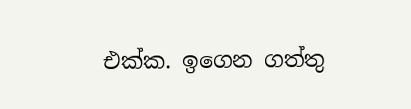එක්ක. ඉගෙන ගත්තු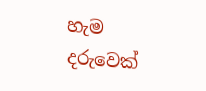හැම දරුවෙක්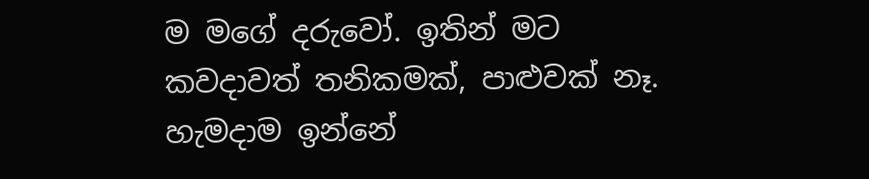ම මගේ දරුවෝ. ඉතින් මට කවදාවත් තනිකමක්, පාළුවක් නෑ. හැමදාම ඉන්නේ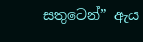සතුටෙන්” ඇය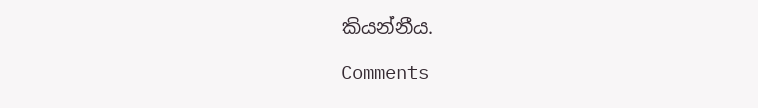කියන්නීය.

Comments